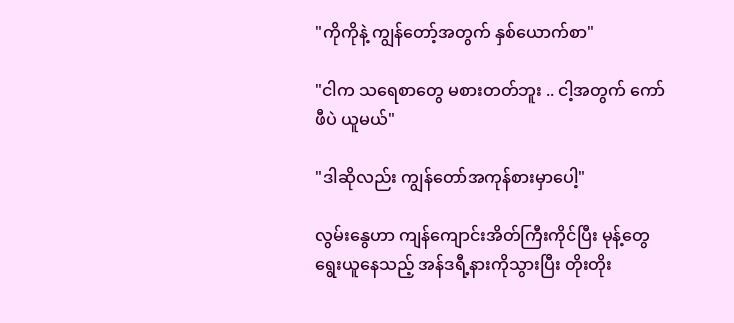"ကိုကိုနဲ့ ကျွန်တော့်အတွက် နှစ်ယောက်စာ"

"ငါက သရေစာတွေ မစားတတ်ဘူး .. ငါ့အတွက် ကော်ဖီပဲ ယူမယ်"

"ဒါဆိုလည်း ကျွန်တော်အကုန်စားမှာပေါ့"

လွမ်းနွေဟာ ကျန်ကျောင်းအိတ်ကြီးကိုင်ပြီး မုန့်တွေရွေးယူနေသည့် အန်ဒရီ့နားကိုသွားပြီး တိုးတိုး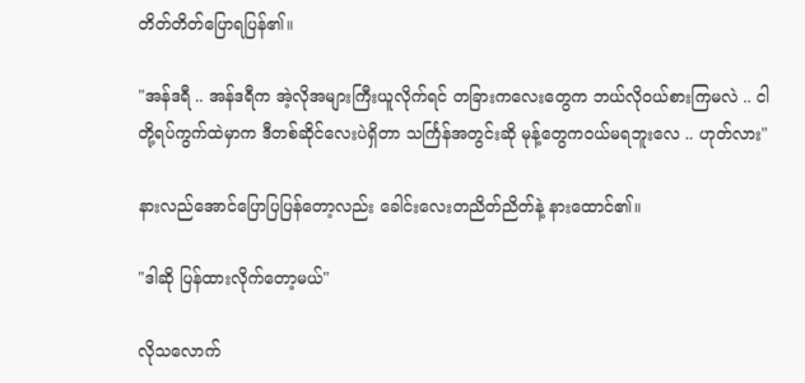တိတ်တိတ်ပြောရပြန်၏။

"အန်ဒရီ .. အန်ဒရီက အဲ့လိုအများကြီးယူလိုက်ရင် တခြားကလေးတွေက ဘယ်လိုဝယ်စားကြမလဲ .. ငါတို့ရပ်ကွက်ထဲမှာက ဒီတစ်ဆိုင်လေးပဲရှိတာ သင်္ကြန်အတွင်းဆို မုန့်တွေကဝယ်မရဘူးလေ .. ဟုတ်လား"

နားလည်အောင်ပြောပြပြန်တော့လည်း ခေါင်းလေးတညိတ်ညိတ်နဲ့ နားထောင်၏။

"ဒါဆို ပြန်ထားလိုက်တော့မယ်"

လိုသလောက်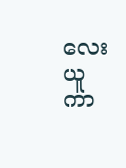လေးယူကာ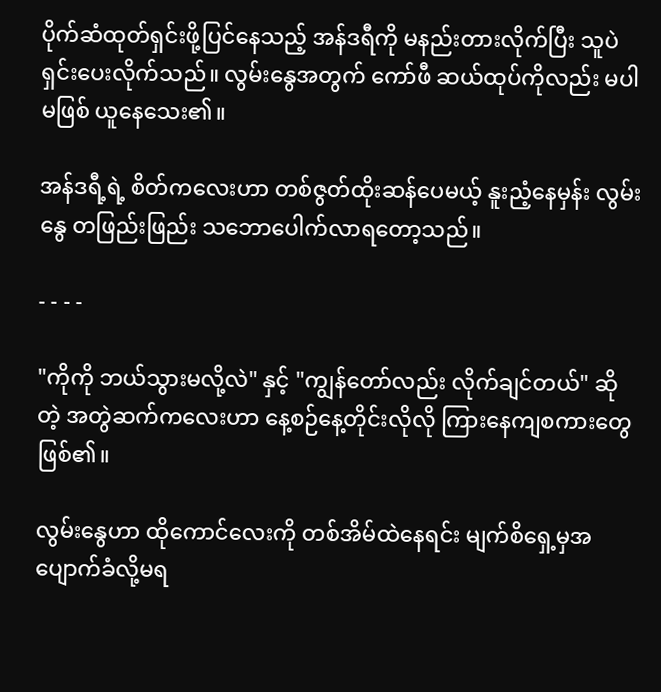ပိုက်ဆံထုတ်ရှင်းဖို့ပြင်နေသည့် အန်ဒရီကို မနည်းတားလိုက်ပြီး သူပဲ ရှင်းပေးလိုက်သည်။ လွမ်းနွေအတွက် ကော်ဖီ ဆယ်ထုပ်ကိုလည်း မပါမဖြစ် ယူနေသေး၏။

အန်ဒရီ့ရဲ့ စိတ်ကလေးဟာ တစ်ဇွတ်ထိုးဆန်ပေမယ့် နူးညံ့နေမှန်း လွမ်းနွေ တဖြည်းဖြည်း သဘောပေါက်လာရတော့သည်။

- - - -

"ကိုကို ဘယ်သွားမလို့လဲ" နှင့် "ကျွန်တော်လည်း လိုက်ချင်တယ်" ဆိုတဲ့ အတွဲဆက်ကလေးဟာ နေ့စဉ်နေ့တိုင်းလိုလို ကြားနေကျစကားတွေဖြစ်၏။

လွမ်းနွေဟာ ထိုကောင်လေးကို တစ်အိမ်ထဲနေရင်း မျက်စိရှေ့မှအပျောက်ခံလို့မရ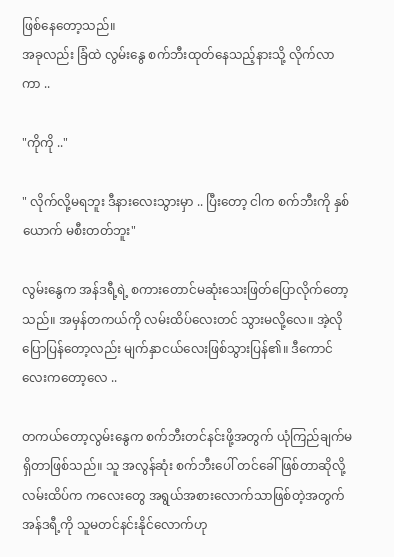ဖြစ်နေတော့သည်။
အခုလည်း ခြံထဲ လွမ်းနွေ စက်ဘီးထုတ်နေသည့်နားသို့ လိုက်လာကာ ..

"ကိုကို .."

" လိုက်လို့မရဘူး ဒီနားလေးသွားမှာ .. ပြီးတော့ ငါက စက်ဘီးကို နှစ်ယောက် မစီးတတ်ဘူး"

လွမ်းနွေက အန်ဒရီ့ရဲ့ စကားတောင်မဆုံးသေးဖြတ်ပြောလိုက်တော့သည်။ အမှန်တကယ်ကို လမ်းထိပ်လေးတင် သွားမလို့လေ။ အဲ့လိုပြောပြန်တော့လည်း မျက်နှာငယ်လေးဖြစ်သွားပြန်၏။ ဒီကောင်လေးကတော့လေ ..

တကယ်တော့လွမ်းနွေက စက်ဘီးတင်နင်းဖို့အတွက် ယုံကြည်ချက်မရှိတာဖြစ်သည်။ သူ အလွန်ဆုံး စက်ဘီးပေါ် တင်ခေါ်ဖြစ်တာဆိုလို့ လမ်းထိပ်က ကလေးတွေ အရွယ်အစားလောက်သာဖြစ်တဲ့အတွက် အန်ဒရီ့ကို သူမတင်နင်းနိုင်လောက်ဟု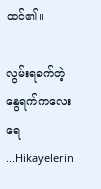ထင်၏။

လွမ်းရခက်တဲ့ နွေရက်ကလေးရေ ...Hikayelerin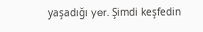yaşadığı yer. Şimdi keşfedin